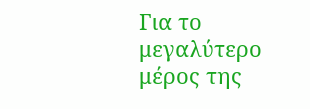Για το μεγαλύτερο μέρος της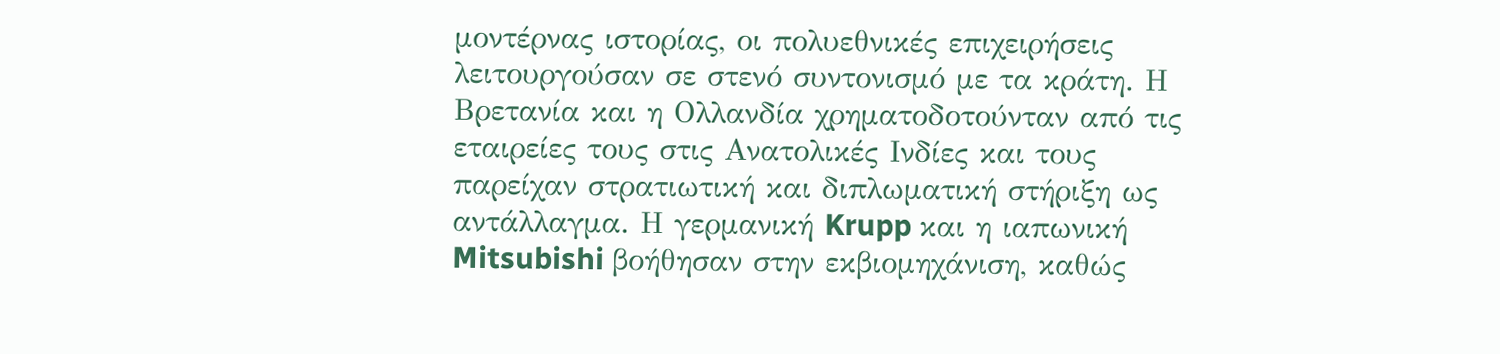μοντέρνας ιστορίας, οι πολυεθνικές επιχειρήσεις λειτουργούσαν σε στενό συντονισμό με τα κράτη. Η Βρετανία και η Ολλανδία χρηματοδοτούνταν από τις εταιρείες τους στις Ανατολικές Ινδίες και τους παρείχαν στρατιωτική και διπλωματική στήριξη ως αντάλλαγμα. Η γερμανική Krupp και η ιαπωνική Mitsubishi βοήθησαν στην εκβιομηχάνιση, καθώς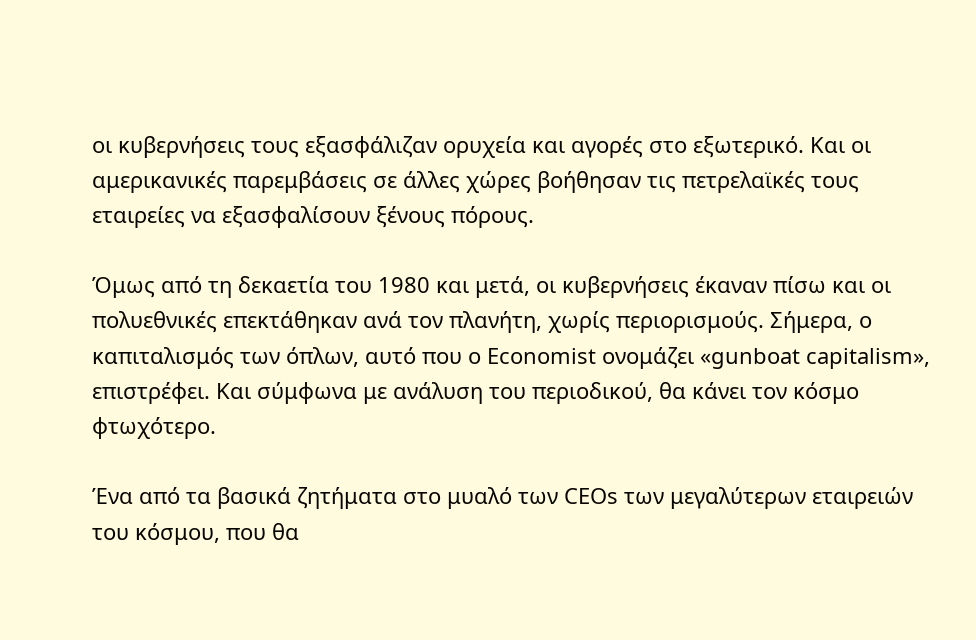οι κυβερνήσεις τους εξασφάλιζαν ορυχεία και αγορές στο εξωτερικό. Και οι αμερικανικές παρεμβάσεις σε άλλες χώρες βοήθησαν τις πετρελαϊκές τους εταιρείες να εξασφαλίσουν ξένους πόρους.

Όμως από τη δεκαετία του 1980 και μετά, οι κυβερνήσεις έκαναν πίσω και οι πολυεθνικές επεκτάθηκαν ανά τον πλανήτη, χωρίς περιορισμούς. Σήμερα, ο καπιταλισμός των όπλων, αυτό που ο Economist ονομάζει «gunboat capitalism», επιστρέφει. Και σύμφωνα με ανάλυση του περιοδικού, θα κάνει τον κόσμο φτωχότερο.

Ένα από τα βασικά ζητήματα στο μυαλό των CEOs των μεγαλύτερων εταιρειών του κόσμου, που θα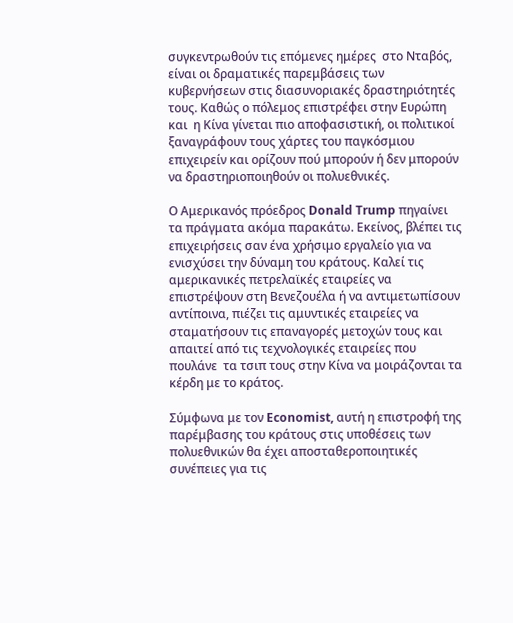συγκεντρωθούν τις επόμενες ημέρες  στο Νταβός, είναι οι δραματικές παρεμβάσεις των κυβερνήσεων στις διασυνοριακές δραστηριότητές τους. Καθώς ο πόλεμος επιστρέφει στην Ευρώπη και  η Κίνα γίνεται πιο αποφασιστική, οι πολιτικοί ξαναγράφουν τους χάρτες του παγκόσμιου επιχειρείν και ορίζουν πού μπορούν ή δεν μπορούν να δραστηριοποιηθούν οι πολυεθνικές.

Ο Αμερικανός πρόεδρος Donald Trump πηγαίνει τα πράγματα ακόμα παρακάτω. Εκείνος, βλέπει τις επιχειρήσεις σαν ένα χρήσιμο εργαλείο για να ενισχύσει την δύναμη του κράτους. Καλεί τις αμερικανικές πετρελαϊκές εταιρείες να επιστρέψουν στη Βενεζουέλα ή να αντιμετωπίσουν αντίποινα, πιέζει τις αμυντικές εταιρείες να σταματήσουν τις επαναγορές μετοχών τους και απαιτεί από τις τεχνολογικές εταιρείες που πουλάνε  τα τσιπ τους στην Κίνα να μοιράζονται τα κέρδη με το κράτος.

Σύμφωνα με τον Economist, αυτή η επιστροφή της παρέμβασης του κράτους στις υποθέσεις των πολυεθνικών θα έχει αποσταθεροποιητικές συνέπειες για τις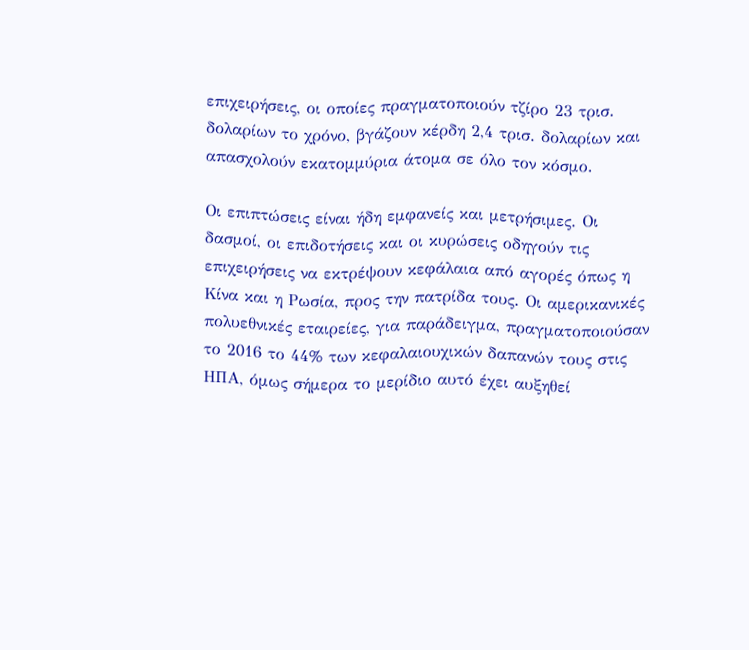επιχειρήσεις, οι οποίες πραγματοποιούν τζίρο 23 τρισ. δολαρίων το χρόνο, βγάζουν κέρδη 2,4 τρισ. δολαρίων και απασχολούν εκατομμύρια άτομα σε όλο τον κόσμο.

Οι επιπτώσεις είναι ήδη εμφανείς και μετρήσιμες. Οι δασμοί, οι επιδοτήσεις και οι κυρώσεις οδηγούν τις επιχειρήσεις να εκτρέψουν κεφάλαια από αγορές όπως η Κίνα και η Ρωσία, προς την πατρίδα τους. Οι αμερικανικές πολυεθνικές εταιρείες, για παράδειγμα, πραγματοποιούσαν το 2016 το 44% των κεφαλαιουχικών δαπανών τους στις ΗΠΑ, όμως σήμερα το μερίδιο αυτό έχει αυξηθεί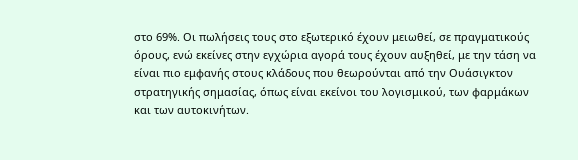στο 69%. Οι πωλήσεις τους στο εξωτερικό έχουν μειωθεί, σε πραγματικούς όρους, ενώ εκείνες στην εγχώρια αγορά τους έχουν αυξηθεί, με την τάση να είναι πιο εμφανής στους κλάδους που θεωρούνται από την Ουάσιγκτον στρατηγικής σημασίας, όπως είναι εκείνοι του λογισμικού, των φαρμάκων και των αυτοκινήτων.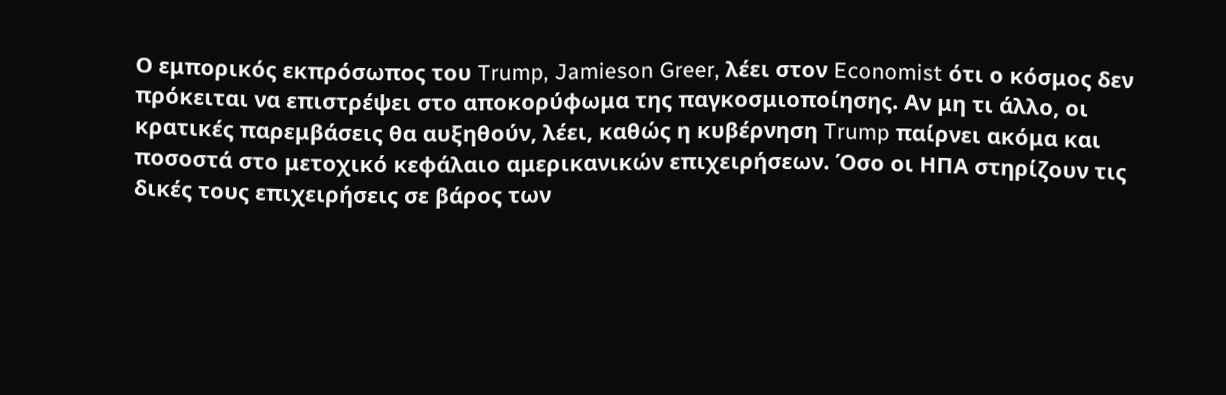Ο εμπορικός εκπρόσωπος του Trump, Jamieson Greer, λέει στον Economist ότι ο κόσμος δεν πρόκειται να επιστρέψει στο αποκορύφωμα της παγκοσμιοποίησης. Αν μη τι άλλο, οι κρατικές παρεμβάσεις θα αυξηθούν, λέει, καθώς η κυβέρνηση Trump παίρνει ακόμα και ποσοστά στο μετοχικό κεφάλαιο αμερικανικών επιχειρήσεων. Όσο οι ΗΠΑ στηρίζουν τις δικές τους επιχειρήσεις σε βάρος των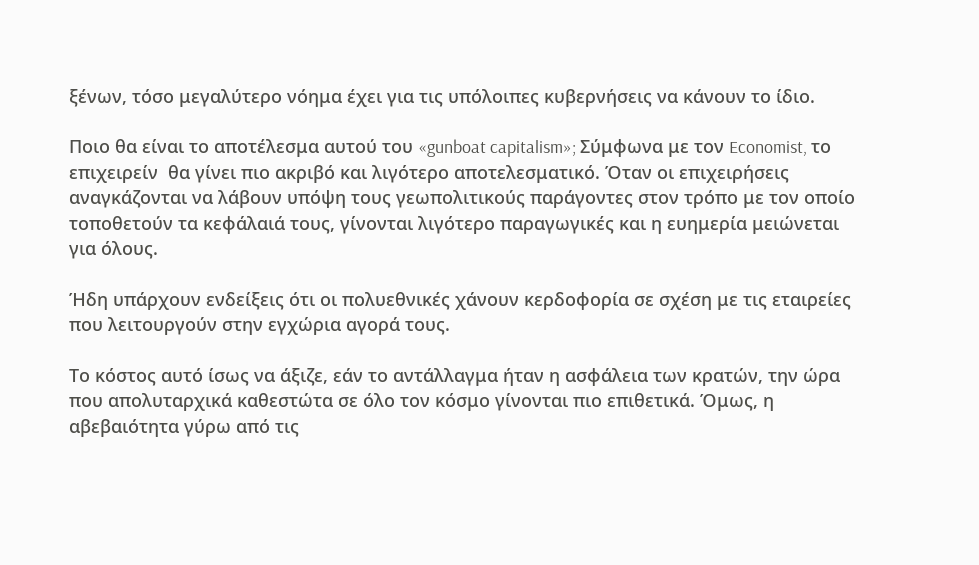ξένων, τόσο μεγαλύτερο νόημα έχει για τις υπόλοιπες κυβερνήσεις να κάνουν το ίδιο.

Ποιο θα είναι το αποτέλεσμα αυτού του «gunboat capitalism»; Σύμφωνα με τον Economist, το επιχειρείν  θα γίνει πιο ακριβό και λιγότερο αποτελεσματικό. Όταν οι επιχειρήσεις αναγκάζονται να λάβουν υπόψη τους γεωπολιτικούς παράγοντες στον τρόπο με τον οποίο τοποθετούν τα κεφάλαιά τους, γίνονται λιγότερο παραγωγικές και η ευημερία μειώνεται για όλους.

Ήδη υπάρχουν ενδείξεις ότι οι πολυεθνικές χάνουν κερδοφορία σε σχέση με τις εταιρείες που λειτουργούν στην εγχώρια αγορά τους.

Το κόστος αυτό ίσως να άξιζε, εάν το αντάλλαγμα ήταν η ασφάλεια των κρατών, την ώρα που απολυταρχικά καθεστώτα σε όλο τον κόσμο γίνονται πιο επιθετικά. Όμως, η αβεβαιότητα γύρω από τις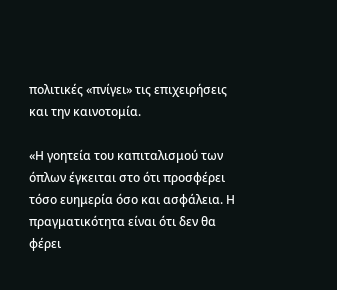πολιτικές «πνίγει» τις επιχειρήσεις και την καινοτομία.

«Η γοητεία του καπιταλισμού των όπλων έγκειται στο ότι προσφέρει τόσο ευημερία όσο και ασφάλεια. Η πραγματικότητα είναι ότι δεν θα φέρει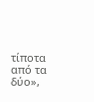τίποτα από τα δύο»,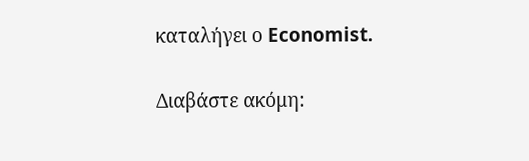καταλήγει ο Economist.

Διαβάστε ακόμη: